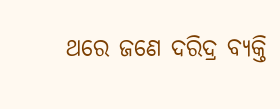ଥରେ ଜଣେ ଦରିଦ୍ର ବ୍ୟକ୍ତି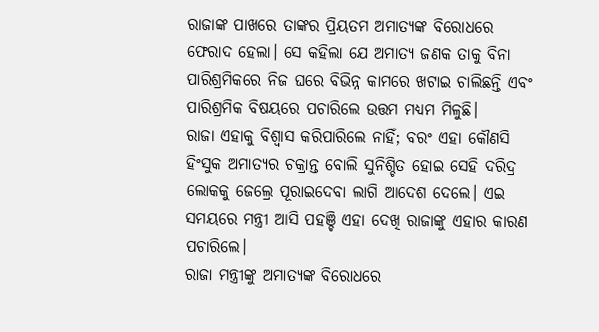ରାଜାଙ୍କ ପାଖରେ ତାଙ୍କର ପ୍ରିୟତମ ଅମାତ୍ୟଙ୍କ ବିରୋଧରେ ଫେରାଦ ହେଲା। ସେ କହିଲା ଯେ ଅମାତ୍ୟ ଜଣକ ତାକୁ ବିନା ପାରିଶ୍ରମିକରେ ନିଜ ଘରେ ବିଭିନ୍ନ କାମରେ ଖଟାଇ ଚାଲିଛନ୍ତି ଏବଂ ପାରିଶ୍ରମିକ ବିଷୟରେ ପଚାରିଲେ ଉତ୍ତମ ମଧ୍ୟମ ମିଳୁଛି।
ରାଜା ଏହାକୁ ବିଶ୍ବାସ କରିପାରିଲେ ନାହିଁ; ବରଂ ଏହା କୌଣସି ହିଂସୁକ ଅମାତ୍ୟର ଚକ୍ରାନ୍ତ ବୋଲି ସୁନିଶ୍ଚିତ ହୋଇ ସେହି ଦରିଦ୍ର ଲୋକକୁ ଜେଲ୍ରେ ପୂରାଇଦେବା ଲାଗି ଆଦେଶ ଦେଲେ। ଏଇ ସମୟରେ ମନ୍ତ୍ରୀ ଆସି ପହଞ୍ଚି ଏହା ଦେଖି ରାଜାଙ୍କୁ ଏହାର କାରଣ ପଚାରିଲେ।
ରାଜା ମନ୍ତ୍ରୀଙ୍କୁ ଅମାତ୍ୟଙ୍କ ବିରୋଧରେ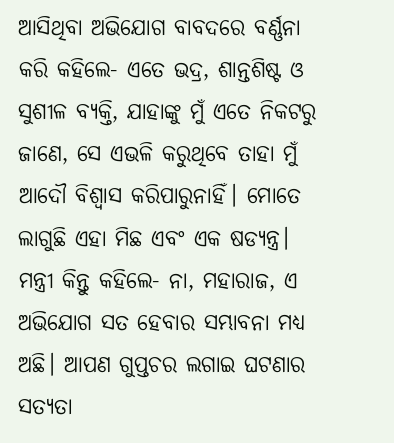ଆସିଥିବା ଅଭିଯୋଗ ବାବଦରେ ବର୍ଣ୍ଣନା କରି କହିଲେ- ଏତେ ଭଦ୍ର, ଶାନ୍ତଶିଷ୍ଟ ଓ ସୁଶୀଳ ବ୍ୟକ୍ତି, ଯାହାଙ୍କୁ ମୁଁ ଏତେ ନିକଟରୁ ଜାଣେ, ସେ ଏଭଳି କରୁଥିବେ ତାହା ମୁଁ ଆଦୌ ବିଶ୍ବାସ କରିପାରୁନାହିଁ। ମୋତେ ଲାଗୁଛି ଏହା ମିଛ ଏବଂ ଏକ ଷଡ୍ଯନ୍ତ୍ର।
ମନ୍ତ୍ରୀ କିନ୍ତୁ କହିଲେ- ନା, ମହାରାଜ, ଏ ଅଭିଯୋଗ ସତ ହେବାର ସମ୍ଭାବନା ମଧ୍ୟ ଅଛି। ଆପଣ ଗୁପ୍ତଚର ଲଗାଇ ଘଟଣାର ସତ୍ୟତା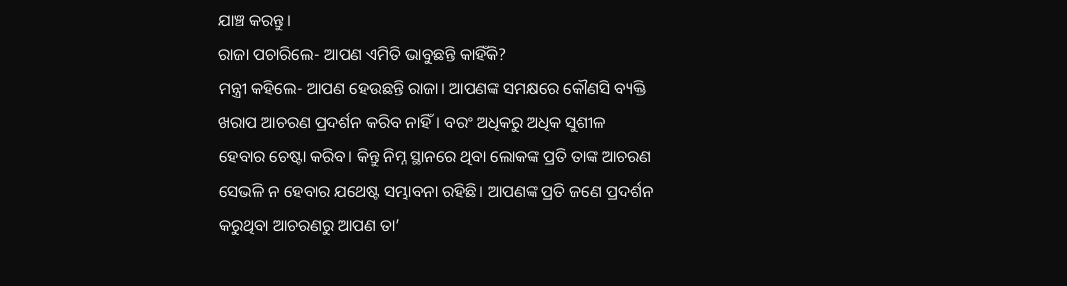ଯାଞ୍ଚ କରନ୍ତୁ।
ରାଜା ପଚାରିଲେ- ଆପଣ ଏମିତି ଭାବୁଛନ୍ତି କାହିଁକି?
ମନ୍ତ୍ରୀ କହିଲେ- ଆପଣ ହେଉଛନ୍ତି ରାଜା। ଆପଣଙ୍କ ସମକ୍ଷରେ କୌଣସି ବ୍ୟକ୍ତି ଖରାପ ଆଚରଣ ପ୍ରଦର୍ଶନ କରିବ ନାହିଁ। ବରଂ ଅଧିକରୁ ଅଧିକ ସୁଶୀଳ ହେବାର ଚେଷ୍ଟା କରିବ। କିନ୍ତୁ ନିମ୍ନ ସ୍ଥାନରେ ଥିବା ଲୋକଙ୍କ ପ୍ରତି ତାଙ୍କ ଆଚରଣ ସେଭଳି ନ ହେବାର ଯଥେଷ୍ଟ ସମ୍ଭାବନା ରହିଛି। ଆପଣଙ୍କ ପ୍ରତି ଜଣେ ପ୍ରଦର୍ଶନ କରୁଥିବା ଆଚରଣରୁ ଆପଣ ତା’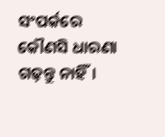ସଂପର୍କରେ କୌଣସି ଧାରଣା ଗଢ଼ନ୍ତୁ ନାହିଁ।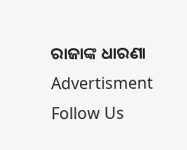ରାଜାଙ୍କ ଧାରଣା
Advertisment
Follow Us